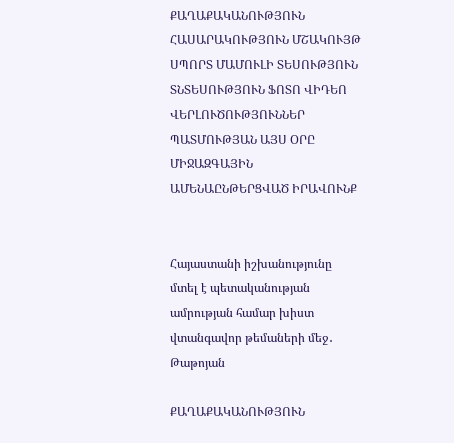ՔԱՂԱՔԱԿԱՆՈՒԹՅՈՒՆ ՀԱՍԱՐԱԿՈՒԹՅՈՒՆ ՄՇԱԿՈՒՅԹ ՍՊՈՐՏ ՄԱՄՈՒԼԻ ՏԵՍՈՒԹՅՈՒՆ ՏՆՏԵՍՈՒԹՅՈՒՆ ՖՈՏՈ ՎԻԴԵՈ ՎԵՐԼՈՒԾՈՒԹՅՈՒՆՆԵՐ ՊԱՏՄՈՒԹՅԱՆ ԱՅՍ ՕՐԸ ՄԻՋԱԶԳԱՅԻՆ ԱՄԵՆԱԸՆԹԵՐՑՎԱԾ ԻՐԱՎՈՒՆՔ


Հայաստանի իշխանությունը մտել է պետականության ամրության համար խիստ վտանգավոր թեմաների մեջ․ Թաթոյան

ՔԱՂԱՔԱԿԱՆՈՒԹՅՈՒՆ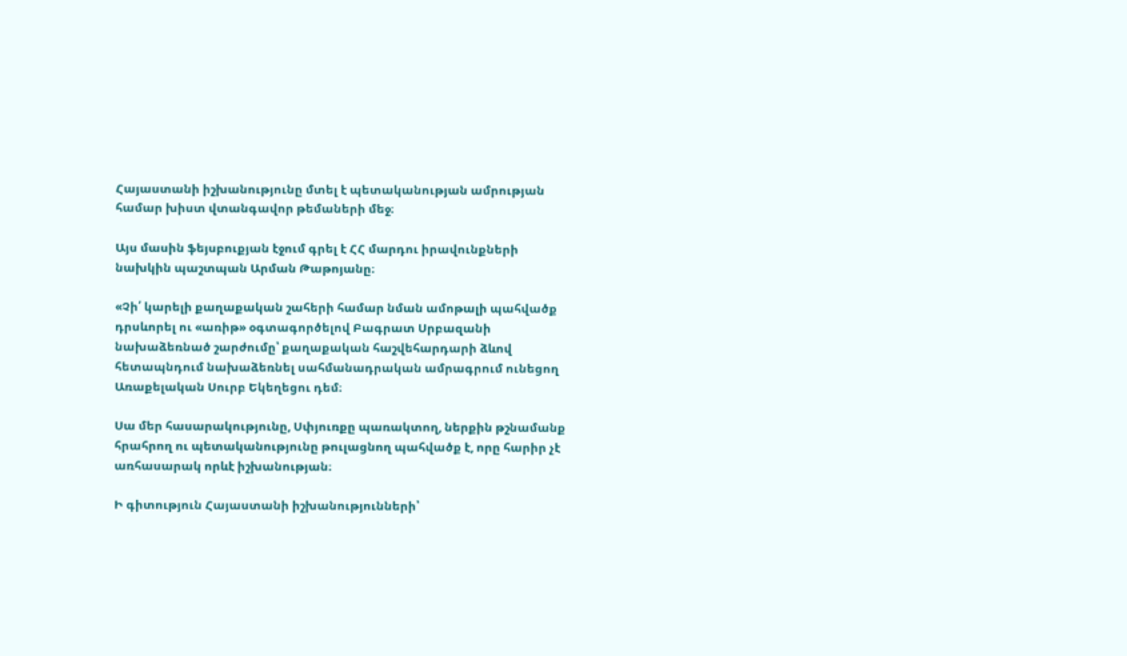Հայաստանի իշխանությունը մտել է պետականության ամրության համար խիստ վտանգավոր թեմաների մեջ։

Այս մասին ֆեյսբուքյան էջում գրել է ՀՀ մարդու իրավունքների նախկին պաշտպան Արման Թաթոյանը։

«Չի՛ կարելի քաղաքական շահերի համար նման ամոթալի պահվածք դրսևորել ու «առիթ» օգտագործելով Բագրատ Սրբազանի նախաձեռնած շարժումը՝ քաղաքական հաշվեհարդարի ձևով հետապնդում նախաձեռնել սահմանադրական ամրագրում ունեցող Առաքելական Սուրբ Եկեղեցու դեմ։

Սա մեր հասարակությունը, Սփյուռքը պառակտող, ներքին թշնամանք հրահրող ու պետականությունը թուլացնող պահվածք է, որը հարիր չէ առհասարակ որևէ իշխանության։

Ի գիտություն Հայաստանի իշխանությունների՝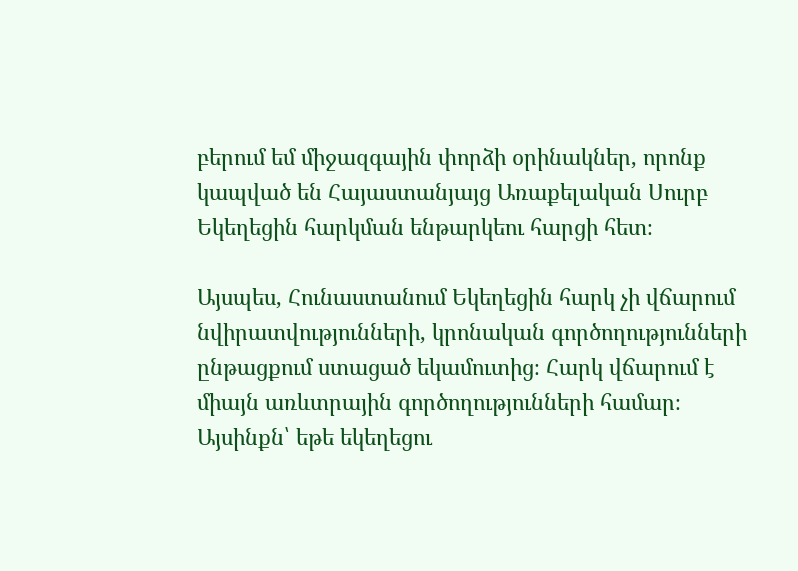բերում եմ միջազգային փորձի օրինակներ, որոնք կապված են Հայաստանյայց Առաքելական Սուրբ Եկեղեցին հարկման ենթարկեու հարցի հետ։

Այսպես, Հունաստանում Եկեղեցին հարկ չի վճարում նվիրատվությունների, կրոնական գործողությունների ընթացքում ստացած եկամուտից։ Հարկ վճարում է միայն առևտրային գործողությունների համար։ Այսինքն՝ եթե եկեղեցու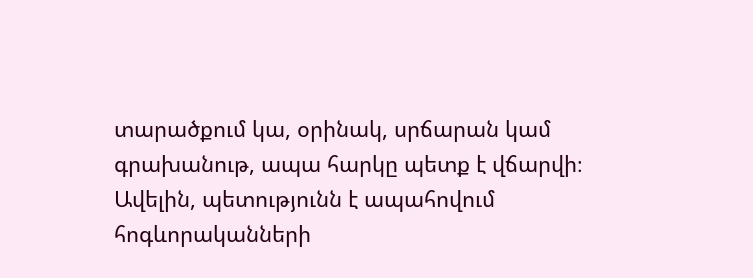տարածքում կա, օրինակ, սրճարան կամ գրախանութ, ապա հարկը պետք է վճարվի։ Ավելին, պետությունն է ապահովում հոգևորականների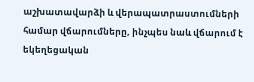աշխատավարձի և վերապատրաստումների համար վճարումները, ինչպես նաև վճարում է եկեղեցական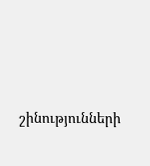շինությունների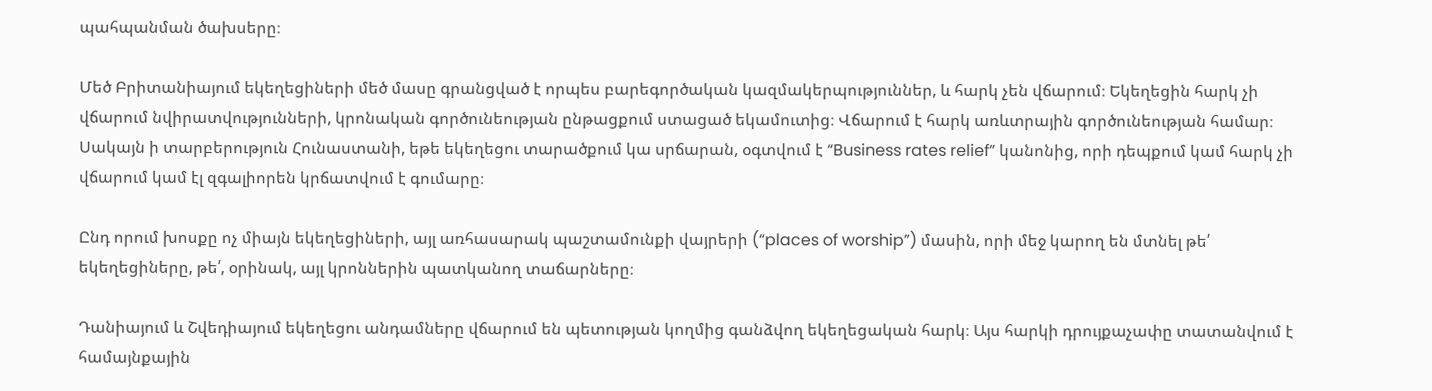պահպանման ծախսերը։

Մեծ Բրիտանիայում եկեղեցիների մեծ մասը գրանցված է որպես բարեգործական կազմակերպություններ, և հարկ չեն վճարում։ Եկեղեցին հարկ չի վճարում նվիրատվությունների, կրոնական գործունեության ընթացքում ստացած եկամուտից։ Վճարում է հարկ առևտրային գործունեության համար։ Սակայն ի տարբերություն Հունաստանի, եթե եկեղեցու տարածքում կա սրճարան, օգտվում է “Business rates relief” կանոնից, որի դեպքում կամ հարկ չի վճարում կամ էլ զգալիորեն կրճատվում է գումարը։

Ընդ որում խոսքը ոչ միայն եկեղեցիների, այլ առհասարակ պաշտամունքի վայրերի (“places of worship”) մասին, որի մեջ կարող են մտնել թե՛ եկեղեցիները, թե՛, օրինակ, այլ կրոններին պատկանող տաճարները։

Դանիայում և Շվեդիայում եկեղեցու անդամները վճարում են պետության կողմից գանձվող եկեղեցական հարկ։ Այս հարկի դրույքաչափը տատանվում է համայնքային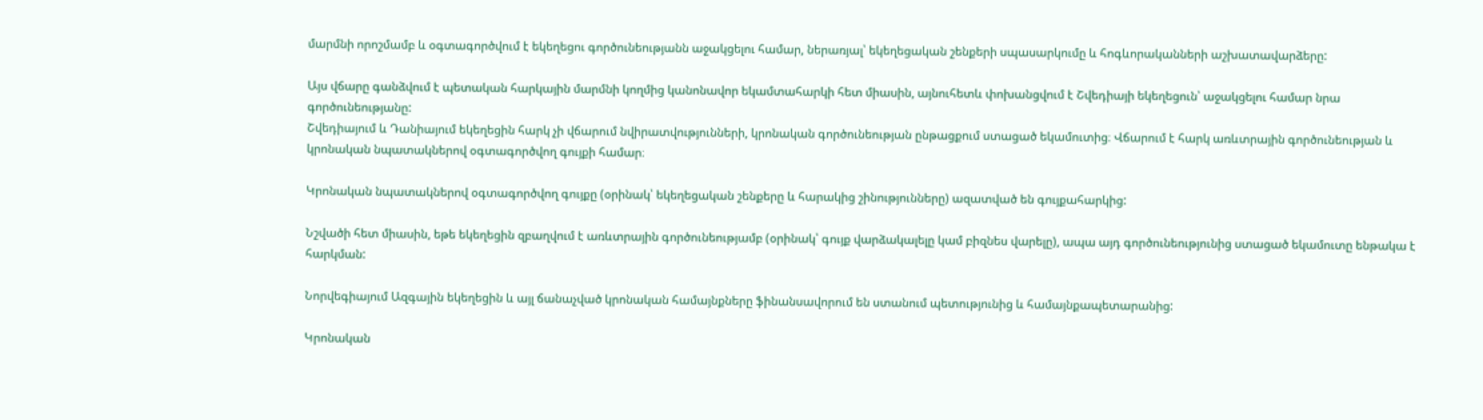մարմնի որոշմամբ և օգտագործվում է եկեղեցու գործունեությանն աջակցելու համար, ներառյալ՝ եկեղեցական շենքերի սպասարկումը և հոգևորականների աշխատավարձերը:

Այս վճարը գանձվում է պետական հարկային մարմնի կողմից կանոնավոր եկամտահարկի հետ միասին, այնուհետև փոխանցվում է Շվեդիայի եկեղեցուն՝ աջակցելու համար նրա գործունեությանը:
Շվեդիայում և Դանիայում եկեղեցին հարկ չի վճարում նվիրատվությունների, կրոնական գործունեության ընթացքում ստացած եկամուտից։ Վճարում է հարկ առևտրային գործունեության և կրոնական նպատակներով օգտագործվող գույքի համար։

Կրոնական նպատակներով օգտագործվող գույքը (օրինակ՝ եկեղեցական շենքերը և հարակից շինությունները) ազատված են գույքահարկից:

Նշվածի հետ միասին, եթե եկեղեցին զբաղվում է առևտրային գործունեությամբ (օրինակ՝ գույք վարձակալելը կամ բիզնես վարելը), ապա այդ գործունեությունից ստացած եկամուտը ենթակա է հարկման:

Նորվեգիայում Ազգային եկեղեցին և այլ ճանաչված կրոնական համայնքները ֆինանսավորում են ստանում պետությունից և համայնքապետարանից:

Կրոնական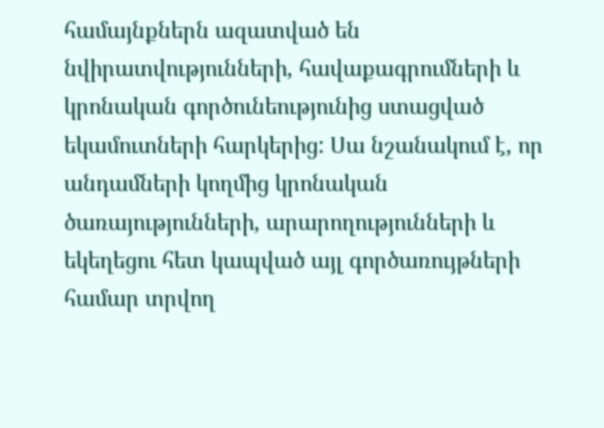համայնքներն ազատված են նվիրատվությունների, հավաքագրումների և կրոնական գործունեությունից ստացված եկամուտների հարկերից: Սա նշանակում է, որ անդամների կողմից կրոնական ծառայությունների, արարողությունների և եկեղեցու հետ կապված այլ գործառույթների համար տրվող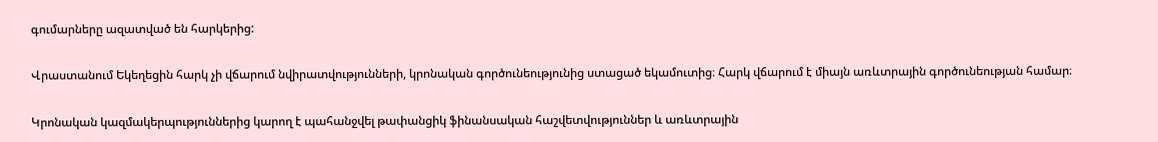գումարները ազատված են հարկերից:

Վրաստանում Եկեղեցին հարկ չի վճարում նվիրատվությունների, կրոնական գործունեությունից ստացած եկամուտից։ Հարկ վճարում է միայն առևտրային գործունեության համար։

Կրոնական կազմակերպություններից կարող է պահանջվել թափանցիկ ֆինանսական հաշվետվություններ և առևտրային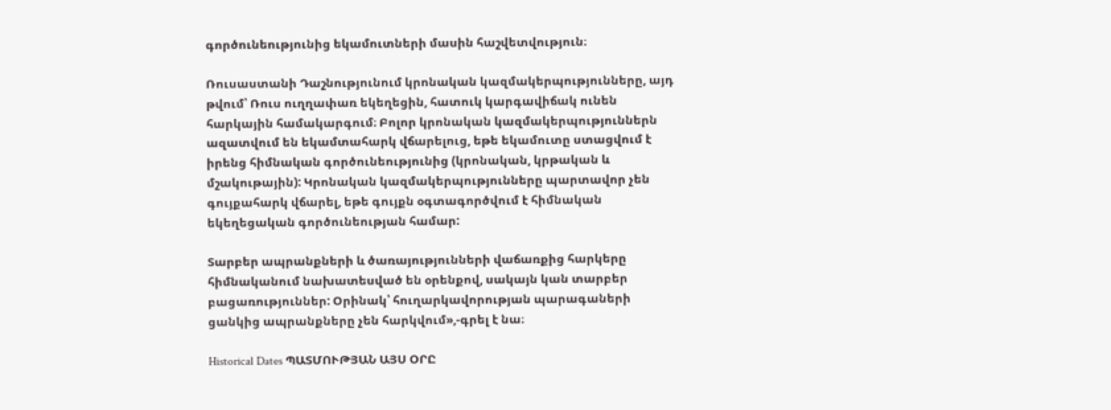գործունեությունից եկամուտների մասին հաշվետվություն։

Ռուսաստանի Դաշնությունում կրոնական կազմակերպությունները, այդ թվում՝ Ռուս ուղղափառ եկեղեցին, հատուկ կարգավիճակ ունեն հարկային համակարգում։ Բոլոր կրոնական կազմակերպություններն ազատվում են եկամտահարկ վճարելուց, եթե եկամուտը ստացվում է իրենց հիմնական գործունեությունից (կրոնական, կրթական և մշակութային): Կրոնական կազմակերպությունները պարտավոր չեն գույքահարկ վճարել, եթե գույքն օգտագործվում է հիմնական եկեղեցական գործունեության համար:

Տարբեր ապրանքների և ծառայությունների վաճառքից հարկերը հիմնականում նախատեսված են օրենքով, սակայն կան տարբեր բացառություններ: Օրինակ՝ հուղարկավորության պարագաների ցանկից ապրանքները չեն հարկվում»,-գրել է նա։

Historical Dates ՊԱՏՄՈՒԹՅԱՆ ԱՅՍ ՕՐԸ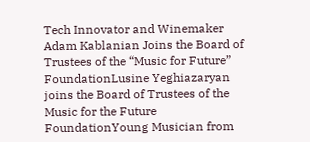Tech Innovator and Winemaker Adam Kablanian Joins the Board of Trustees of the “Music for Future” FoundationLusine Yeghiazaryan joins the Board of Trustees of the Music for the Future FoundationYoung Musician from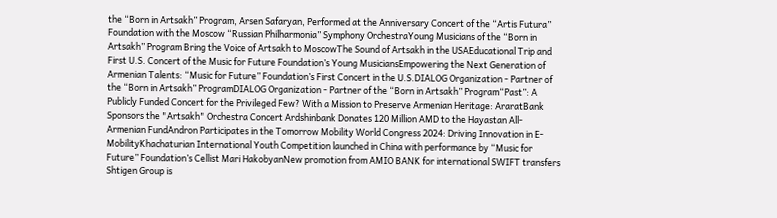the “Born in Artsakh” Program, Arsen Safaryan, Performed at the Anniversary Concert of the “Artis Futura” Foundation with the Moscow “Russian Philharmonia” Symphony OrchestraYoung Musicians of the “Born in Artsakh” Program Bring the Voice of Artsakh to MoscowThe Sound of Artsakh in the USAEducational Trip and First U.S. Concert of the Music for Future Foundation’s Young MusiciansEmpowering the Next Generation of Armenian Talents: “Music for Future” Foundation’s First Concert in the U.S.DIALOG Organization - Partner of the “Born in Artsakh” ProgramDIALOG Organization - Partner of the “Born in Artsakh” Program“Past”: A Publicly Funded Concert for the Privileged Few? With a Mission to Preserve Armenian Heritage: AraratBank Sponsors the "Artsakh" Orchestra Concert Ardshinbank Donates 120 Million AMD to the Hayastan All-Armenian FundAndron Participates in the Tomorrow Mobility World Congress 2024: Driving Innovation in E-MobilityKhachaturian International Youth Competition launched in China with performance by “Music for Future” Foundation’s Cellist Mari HakobyanNew promotion from AMIO BANK for international SWIFT transfers Shtigen Group is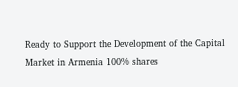Ready to Support the Development of the Capital Market in Armenia 100% shares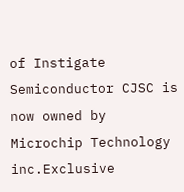of Instigate Semiconductor CJSC is now owned by Microchip Technology inc.Exclusive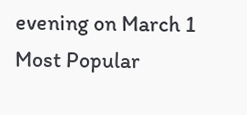evening on March 1
Most Popular